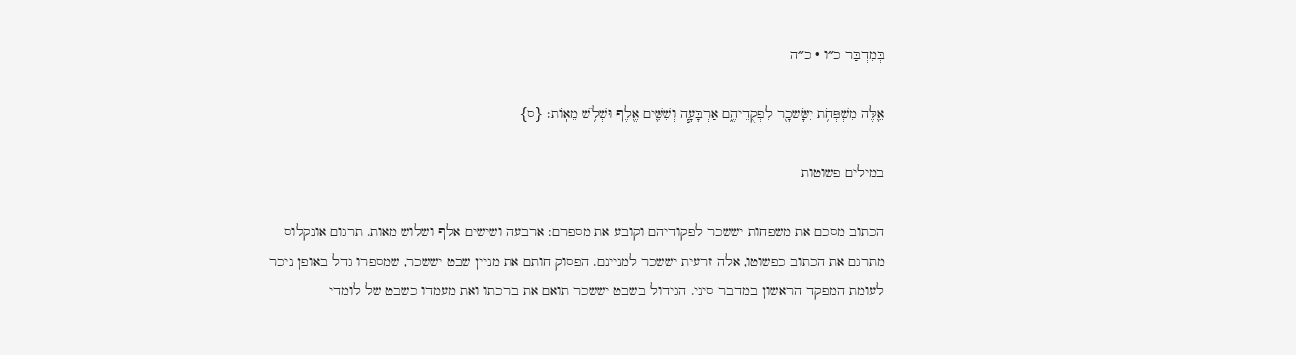בְּמִדְבַּר כ״ו · כ״ה

אֵ֛לֶּה מִשְׁפְּחֹ֥ת יִשָּׂשכָ֖ר לִפְקֻדֵיהֶ֑ם אַרְבָּעָ֧ה וְשִׁשִּׁ֛ים אֶ֖לֶף וּשְׁלֹ֥שׁ מֵאֽוֹת׃ {ס}

במילים פשוטות

הכתוב מסכם את משפחות יששכר לפקודיהם וקובע את מספרם: ארבעה ושישים אלף ושלוש מאות. תרגום אונקלוס מתרגם את הכתוב כפשוטו, אלה זרעית יששכר למניינם. הפסוק חותם את מניין שבט יששכר, שמספרו גדל באופן ניכר לעומת המפקד הראשון במדבר סיני. הגידול בשבט יששכר תואם את ברכתו ואת מעמדו כשבט של לומדי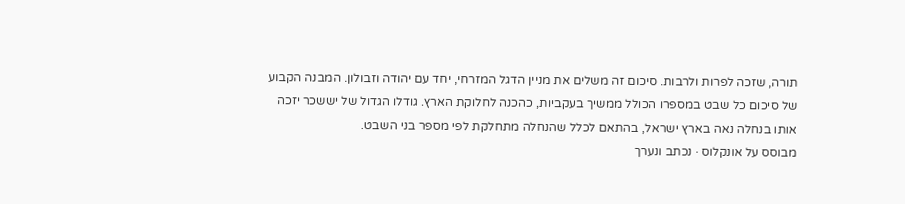תורה, שזכה לפרות ולרבות. סיכום זה משלים את מניין הדגל המזרחי, יחד עם יהודה וזבולון. המבנה הקבוע של סיכום כל שבט במספרו הכולל ממשיך בעקביות, כהכנה לחלוקת הארץ. גודלו הגדול של יששכר יזכה אותו בנחלה נאה בארץ ישראל, בהתאם לכלל שהנחלה מתחלקת לפי מספר בני השבט.
מבוסס על אונקלוס · נכתב ונערך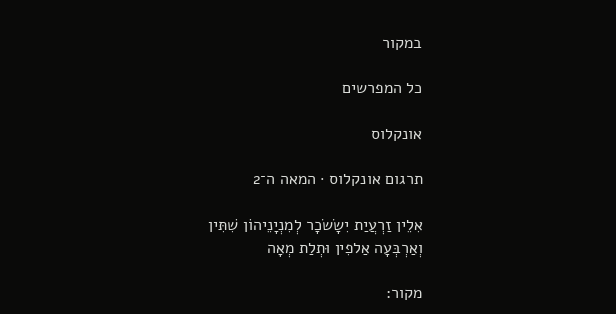במקור

כל המפרשים

אונקלוס

תרגום אונקלוס · המאה ה־2

אִלֵין זַרְעֲיַת יִשָׂשׂכָר לְמִנְיָנֵיהוֹן שִׁתִּין וְאַרְבְּעָה אַלפִין וּתְלַת מְאָה

מקור: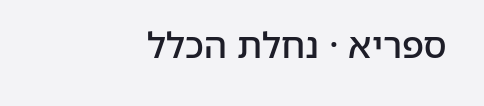ספריא · נחלת הכלל